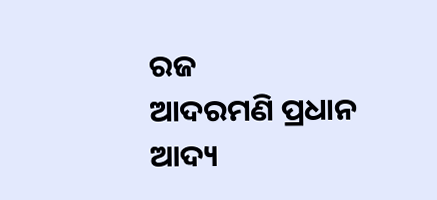ରଜ
ଆଦରମଣି ପ୍ରଧାନ
ଆଦ୍ୟ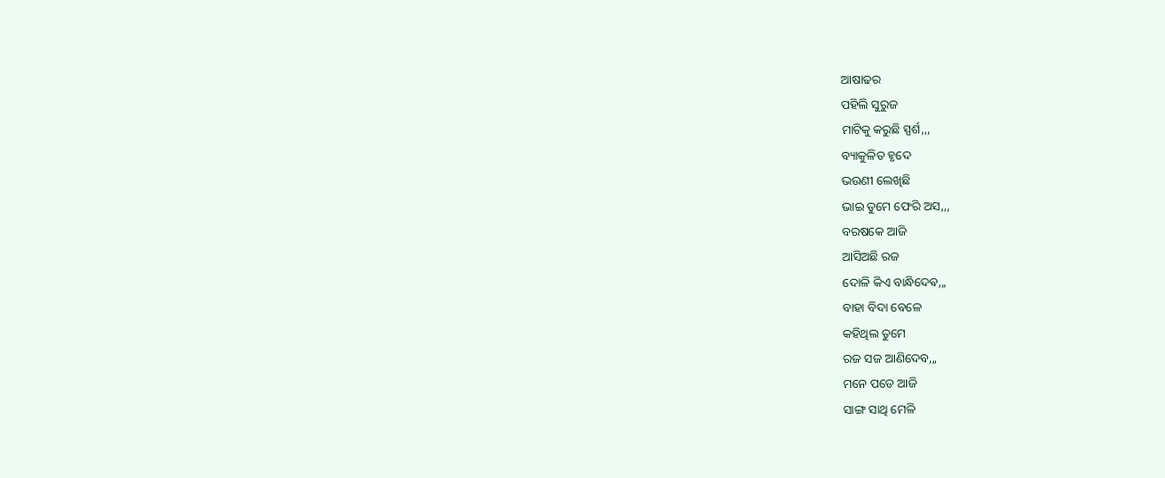ଆଷାଢର
ପହିଲି ସୁରୁଜ
ମାଟିକୁ କରୁଛି ସ୍ପର୍ଶ,,,
ବ୍ୟାକୁଳିତ ହୃଦେ
ଭଉଣୀ ଲେଖିଛି
ଭାଇ ତୁମେ ଫେରି ଅସ,,,
ବରଷକେ ଆଜି
ଆସିଅଛି ରଜ
ଦୋଳି କିଏ ବାନ୍ଧିଦେଵ,,,
ବାହା ବିଦା ବେଳେ
କହିଥିଲ ତୁମେ
ରଜ ସଜ ଆଣିଦେବ,,,
ମନେ ପଡେ ଆଜି
ସାଙ୍ଗ ସାଥି ମେଳି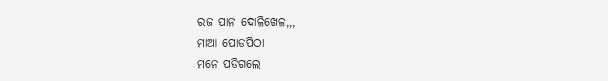ରଜ ପାନ ଦୋଳିଖେଳ,,,
ମାଆ ପୋଡପିଠା
ମନେ ପଡିଗଲେ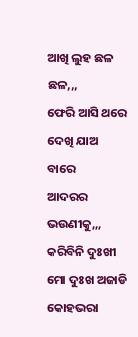ଆଖି ଲୁହ ଛଳ ଛଳ,,,
ଫେରି ଆସି ଥରେ
ଦେଖି ଯାଅ ବାରେ
ଆଦରର ଭଉଣୀକୁ,,,
କରିବିନି ଦୁଃଖୀ
ମୋ ଦୁଃଖ ଅଜାଡି
କୋହଭରା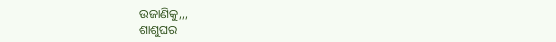ଉଜାଣିକୁ,,,
ଶାଶୁଘର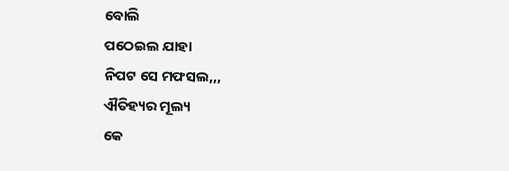ବୋଲି
ପଠେଇଲ ଯାହା
ନିପଟ ସେ ମଫସଲ,,,
ଐତିହ୍ୟର ମୂଲ୍ୟ
କେ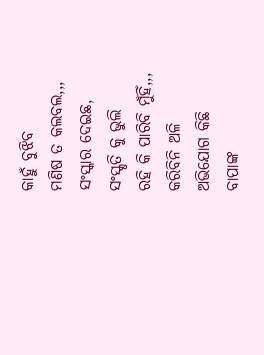କାହୁଁ ବୁଝିବ
ମଣିଷ ତ କଲବଲ,,,
ସଂସ୍କାର ଦେଇଛ,
ସଂସ୍କୃତି କୁ ଭୁଲି
ରହି କି ପାରିବି ମୁଁହିଁ,,,
କରିବିନି ଅଳି
ଅଭିଯୋଗ କିଛି
ବାପାଙ୍କ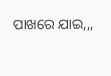ପାଖରେ ଯାଇ,,,